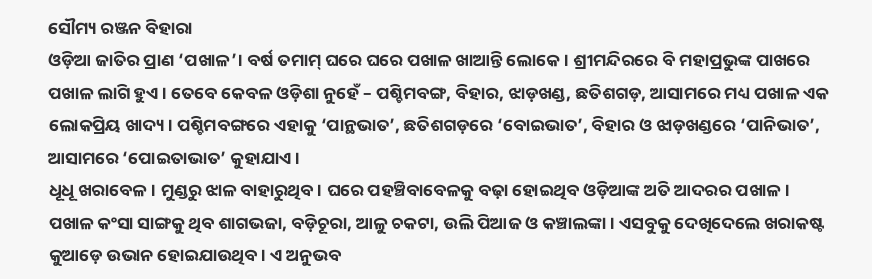ସୌମ୍ୟ ରଞ୍ଜନ ବିହାରା
ଓଡ଼ିଆ ଜାତିର ପ୍ରାଣ ‘ପଖାଳ’। ବର୍ଷ ତମାମ୍ ଘରେ ଘରେ ପଖାଳ ଖାଆନ୍ତି ଲୋକେ। ଶ୍ରୀମନ୍ଦିରରେ ବି ମହାପ୍ରଭୁଙ୍କ ପାଖରେ ପଖାଳ ଲାଗି ହୁଏ। ତେବେ କେବଳ ଓଡ଼ିଶା ନୁହେଁ – ପଶ୍ଚିମବଙ୍ଗ, ବିହାର, ଝାଡ଼ଖଣ୍ଡ, ଛତିଶଗଡ଼, ଆସାମରେ ମଧ୍ୟ ପଖାଳ ଏକ ଲୋକପ୍ରିୟ ଖାଦ୍ୟ। ପଶ୍ଚିମବଙ୍ଗରେ ଏହାକୁ ‘ପାନ୍ଥଭାତ’, ଛତିଶଗଡ଼ରେ ‘ବୋଇଭାତ’, ବିହାର ଓ ଝାଡ଼ଖଣ୍ଡରେ ‘ପାନିଭାତ’, ଆସାମରେ ‘ପୋଇତାଭାତ’ କୁହାଯାଏ।
ଧୂଧୂ ଖରାବେଳ। ମୁଣ୍ଡରୁ ଝାଳ ବାହାରୁଥିବ। ଘରେ ପହଞ୍ଚିବାବେଳକୁ ବଢ଼ା ହୋଇଥିବ ଓଡ଼ିଆଙ୍କ ଅତି ଆଦରର ପଖାଳ। ପଖାଳ କଂସା ସାଙ୍ଗକୁ ଥିବ ଶାଗଭଜା, ବଡ଼ିଚୂରା, ଆଳୁ ଚକଟା, ଉଲି ପିଆଜ ଓ କଞ୍ଚାଲଙ୍କା। ଏସବୁକୁ ଦେଖିଦେଲେ ଖରାକଷ୍ଟ କୁଆଡ଼େ ଉଭାନ ହୋଇଯାଉଥିବ। ଏ ଅନୁଭବ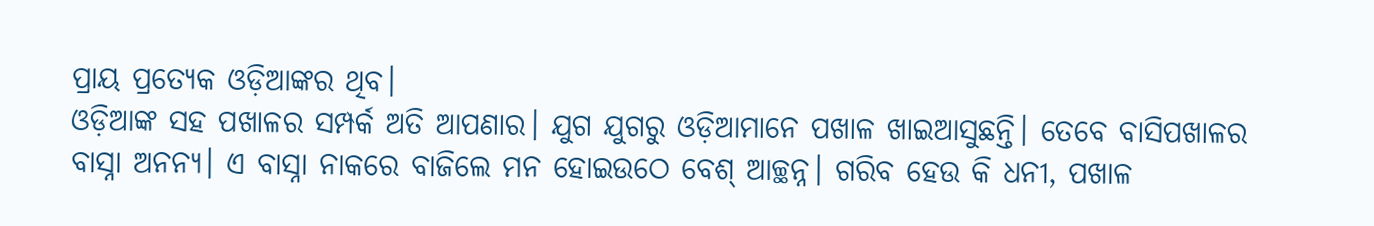ପ୍ରାୟ ପ୍ରତ୍ୟେକ ଓଡ଼ିଆଙ୍କର ଥିବ।
ଓଡ଼ିଆଙ୍କ ସହ ପଖାଳର ସମ୍ପର୍କ ଅତି ଆପଣାର। ଯୁଗ ଯୁଗରୁ ଓଡ଼ିଆମାନେ ପଖାଳ ଖାଇଆସୁଛନ୍ତି। ତେବେ ବାସିପଖାଳର ବାସ୍ନା ଅନନ୍ୟ। ଏ ବାସ୍ନା ନାକରେ ବାଜିଲେ ମନ ହୋଇଉଠେ ବେଶ୍ ଆଚ୍ଛନ୍ନ। ଗରିବ ହେଉ କି ଧନୀ, ପଖାଳ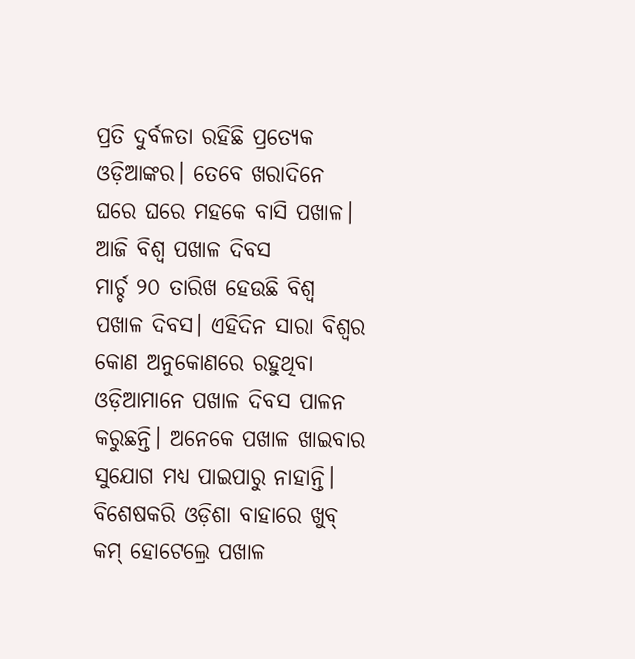ପ୍ରତି ଦୁର୍ବଳତା ରହିଛି ପ୍ରତ୍ୟେକ ଓଡ଼ିଆଙ୍କର। ତେବେ ଖରାଦିନେ ଘରେ ଘରେ ମହକେ ବାସି ପଖାଳ।
ଆଜି ବିଶ୍ୱ ପଖାଳ ଦିବସ
ମାର୍ଚ୍ଚ ୨୦ ତାରିଖ ହେଉଛି ବିଶ୍ୱ ପଖାଳ ଦିବସ। ଏହିଦିନ ସାରା ବିଶ୍ୱର କୋଣ ଅନୁକୋଣରେ ରହୁଥିବା ଓଡ଼ିଆମାନେ ପଖାଳ ଦିବସ ପାଳନ କରୁଛନ୍ତି। ଅନେକେ ପଖାଳ ଖାଇବାର ସୁଯୋଗ ମଧ୍ୟ ପାଇପାରୁ ନାହାନ୍ତି। ବିଶେଷକରି ଓଡ଼ିଶା ବାହାରେ ଖୁବ୍ କମ୍ ହୋଟେଲ୍ରେ ପଖାଳ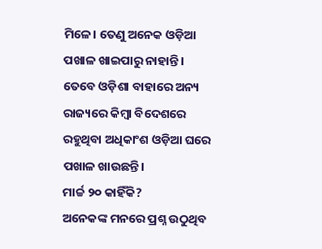ମିଳେ। ତେଣୁ ଅନେକ ଓଡ଼ିଆ ପଖାଳ ଖାଇପାରୁ ନାହାନ୍ତି। ତେବେ ଓଡ଼ିଶା ବାହାରେ ଅନ୍ୟ ରାଜ୍ୟରେ କିମ୍ବା ବିଦେଶରେ ରହୁଥିବା ଅଧିକାଂଶ ଓଡ଼ିଆ ଘରେ ପଖାଳ ଖାଉଛନ୍ତି।
ମାର୍ଚ୍ଚ ୨୦ କାହିଁକି?
ଅନେକଙ୍କ ମନରେ ପ୍ରଶ୍ନ ଉଠୁଥିବ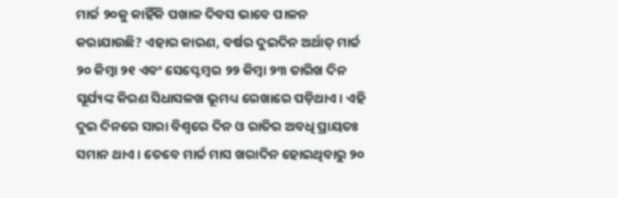ମାର୍ଚ୍ଚ ୨୦କୁ କାହିଁକି ପଖାଳ ଦିବସ ଭାବେ ପାଳନ କରାଯାଉଛି? ଏହାର କାରଣ, ବର୍ଷର ଦୁଇଦିନ ଅର୍ଥାତ୍ ମାର୍ଚ୍ଚ ୨୦ କିମ୍ବା ୨୧ ଏବଂ ସେପ୍ଟେମ୍ବର ୨୨ କିମ୍ବା ୨୩ ତାରିଖ ଦିନ ସୂର୍ଯ୍ୟଙ୍କ କିରଣ ସିଧାସଳଖ ଭୂମଧ୍ୟ ରେଖାରେ ପଡ଼ିଥାଏ। ଏହି ଦୁଇ ଦିନରେ ସାରା ବିଶ୍ୱରେ ଦିନ ଓ ରାତିର ଅବଧି ପ୍ରାୟତଃ ସମାନ ଥାଏ। ତେବେ ମାର୍ଚ୍ଚ ମାସ ଖରାଦିନ ହୋଇଥିବାରୁ ୨୦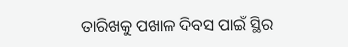ତାରିଖକୁ ପଖାଳ ଦିବସ ପାଇଁ ସ୍ଥିର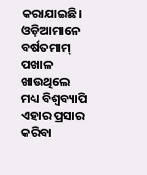କରାଯାଇଛି।
ଓଡ଼ିଆମାନେ ବର୍ଷତମାମ୍ ପଖାଳ ଖାଉଥିଲେ ମଧ୍ୟ ବିଶ୍ୱବ୍ୟାପି ଏହାର ପ୍ରସାର କରିବା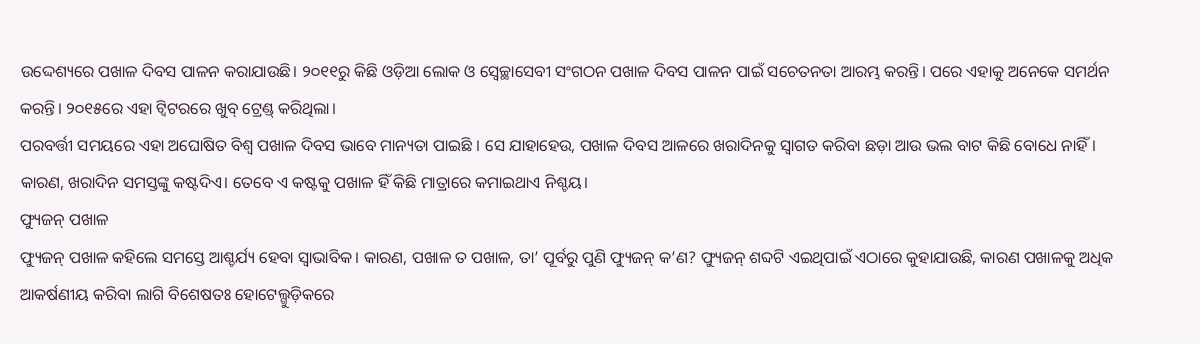ଉଦ୍ଦେଶ୍ୟରେ ପଖାଳ ଦିବସ ପାଳନ କରାଯାଉଛି। ୨୦୧୧ରୁ କିଛି ଓଡ଼ିଆ ଲୋକ ଓ ସ୍ୱେଚ୍ଛାସେବୀ ସଂଗଠନ ପଖାଳ ଦିବସ ପାଳନ ପାଇଁ ସଚେତନତା ଆରମ୍ଭ କରନ୍ତି। ପରେ ଏହାକୁ ଅନେକେ ସମର୍ଥନ କରନ୍ତି। ୨୦୧୫ରେ ଏହା ଟ୍ୱିଟରରେ ଖୁବ୍ ଟ୍ରେଣ୍ଡ୍ କରିଥିଲା।
ପରବର୍ତ୍ତୀ ସମୟରେ ଏହା ଅଘୋଷିତ ବିଶ୍ୱ ପଖାଳ ଦିବସ ଭାବେ ମାନ୍ୟତା ପାଇଛି । ସେ ଯାହାହେଉ, ପଖାଳ ଦିବସ ଆଳରେ ଖରାଦିନକୁ ସ୍ୱାଗତ କରିବା ଛଡ଼ା ଆଉ ଭଲ ବାଟ କିଛି ବୋଧେ ନାହିଁ। କାରଣ, ଖରାଦିନ ସମସ୍ତଙ୍କୁ କଷ୍ଟଦିଏ। ତେବେ ଏ କଷ୍ଟକୁ ପଖାଳ ହିଁ କିଛି ମାତ୍ରାରେ କମାଇଥାଏ ନିଶ୍ଚୟ।
ଫ୍ୟୁଜନ୍ ପଖାଳ
ଫ୍ୟୁଜନ୍ ପଖାଳ କହିଲେ ସମସ୍ତେ ଆଶ୍ଚର୍ଯ୍ୟ ହେବା ସ୍ୱାଭାବିକ। କାରଣ, ପଖାଳ ତ ପଖାଳ, ତା’ ପୂର୍ବରୁ ପୁଣି ଫ୍ୟୁଜନ୍ କ’ଣ? ଫ୍ୟୁଜନ୍ ଶବ୍ଦଟି ଏଇଥିପାଇଁ ଏଠାରେ କୁହାଯାଉଛି, କାରଣ ପଖାଳକୁ ଅଧିକ ଆକର୍ଷଣୀୟ କରିବା ଲାଗି ବିଶେଷତଃ ହୋଟେଲ୍ଗୁଡ଼ିକରେ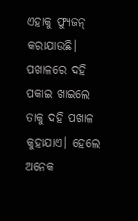ଏହାକୁ ଫ୍ୟୁଜନ୍ କରାଯାଉଛି।
ପଖାଳରେ ଦହି ପକାଇ ଖାଇଲେ ତାକୁ ଦହି ପଖାଳ କୁହାଯାଏ। ହେଲେ ଅନେକ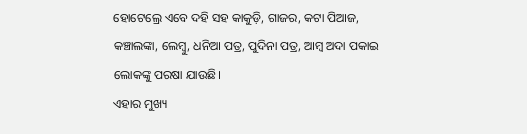ହୋଟେଲ୍ରେ ଏବେ ଦହି ସହ କାକୁଡ଼ି, ଗାଜର, କଟା ପିଆଜ, କଞ୍ଚାଲଙ୍କା, ଲେମ୍ବୁ, ଧନିଆ ପତ୍ର, ପୁଦିନା ପତ୍ର, ଆମ୍ବ ଅଦା ପକାଇ ଲୋକଙ୍କୁ ପରଷା ଯାଉଛି।
ଏହାର ମୁଖ୍ୟ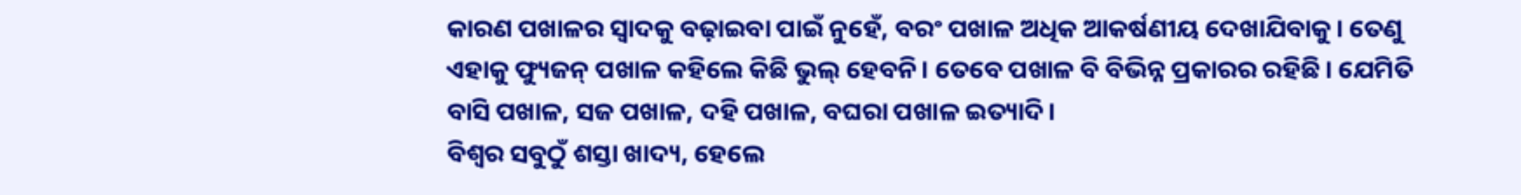କାରଣ ପଖାଳର ସ୍ୱାଦକୁ ବଢ଼ାଇବା ପାଇଁ ନୁହେଁ, ବରଂ ପଖାଳ ଅଧିକ ଆକର୍ଷଣୀୟ ଦେଖାଯିବାକୁ। ତେଣୁ ଏହାକୁ ଫ୍ୟୁଜନ୍ ପଖାଳ କହିଲେ କିଛି ଭୁଲ୍ ହେବନି। ତେବେ ପଖାଳ ବି ବିଭିନ୍ନ ପ୍ରକାରର ରହିଛି। ଯେମିତି ବାସି ପଖାଳ, ସଜ ପଖାଳ, ଦହି ପଖାଳ, ବଘରା ପଖାଳ ଇତ୍ୟାଦି।
ବିଶ୍ୱର ସବୁଠୁଁ ଶସ୍ତା ଖାଦ୍ୟ, ହେଲେ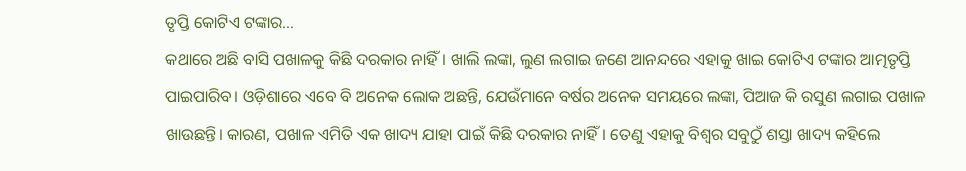ତୃପ୍ତି କୋଟିଏ ଟଙ୍କାର…
କଥାରେ ଅଛି ବାସି ପଖାଳକୁ କିଛି ଦରକାର ନାହିଁ। ଖାଲି ଲଙ୍କା, ଲୁଣ ଲଗାଇ ଜଣେ ଆନନ୍ଦରେ ଏହାକୁ ଖାଇ କୋଟିଏ ଟଙ୍କାର ଆତ୍ମତୃପ୍ତି ପାଇପାରିବ। ଓଡ଼ିଶାରେ ଏବେ ବି ଅନେକ ଲୋକ ଅଛନ୍ତି, ଯେଉଁମାନେ ବର୍ଷର ଅନେକ ସମୟରେ ଲଙ୍କା, ପିଆଜ କି ରସୁଣ ଲଗାଇ ପଖାଳ ଖାଉଛନ୍ତି। କାରଣ, ପଖାଳ ଏମିତି ଏକ ଖାଦ୍ୟ ଯାହା ପାଇଁ କିଛି ଦରକାର ନାହିଁ। ତେଣୁ ଏହାକୁ ବିଶ୍ୱର ସବୁଠୁଁ ଶସ୍ତା ଖାଦ୍ୟ କହିଲେ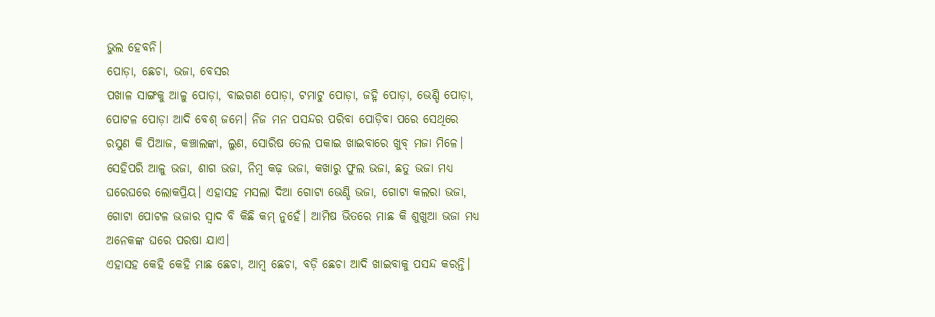ଭୁଲ ହେବନି।
ପୋଡ଼ା, ଛେଚା, ଭଜା, ବେସର
ପଖାଳ ସାଙ୍ଗକୁ ଆଳୁ ପୋଡ଼ା, ବାଇଗଣ ପୋଡ଼ା, ଟମାଟୁ ପୋଡ଼ା, ଜହ୍ନି ପୋଡ଼ା, ଭେଣ୍ଡି ପୋଡ଼ା, ପୋଟଳ ପୋଡ଼ା ଆଦି ବେଶ୍ ଜମେ। ନିଜ ମନ ପସନ୍ଦର ପରିବା ପୋଡ଼ିବା ପରେ ସେଥିରେ ରସୁଣ କି ପିଆଜ, କଞ୍ଚାଲଙ୍କା, ଲୁଣ, ସୋରିଷ ତେଲ ପକାଇ ଖାଇବାରେ ଖୁବ୍ ମଜା ମିଳେ।
ସେହିପରି ଆଳୁ ଭଜା, ଶାଗ ଭଜା, ନିମ୍ବ କଢ଼ ଭଜା, କଖାରୁ ଫୁଲ ଭଜା, ଛତୁ ଭଜା ମଧ୍ୟ ଘରେଘରେ ଲୋକପ୍ରିୟ। ଏହାସହ ମସଲା ଦିଆ ଗୋଟା ଭେଣ୍ଡି ଭଜା, ଗୋଟା କଲରା ଭଜା, ଗୋଟା ପୋଟଳ ଭଜାର ସ୍ୱାଦ ବି କିଛି କମ୍ ନୁହେଁ। ଆମିଷ ଭିତରେ ମାଛ କି ଶୁଖୁଆ ଭଜା ମଧ୍ୟ ଅନେକଙ୍କ ଘରେ ପରଷା ଯାଏ।
ଏହାସହ କେହି କେହି ମାଛ ଛେଚା, ଆମ୍ବ ଛେଚା, ବଡ଼ି ଛେଚା ଆଦି ଖାଇବାକୁ ପସନ୍ଦ କରନ୍ତି।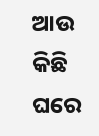ଆଉ କିଛି ଘରେ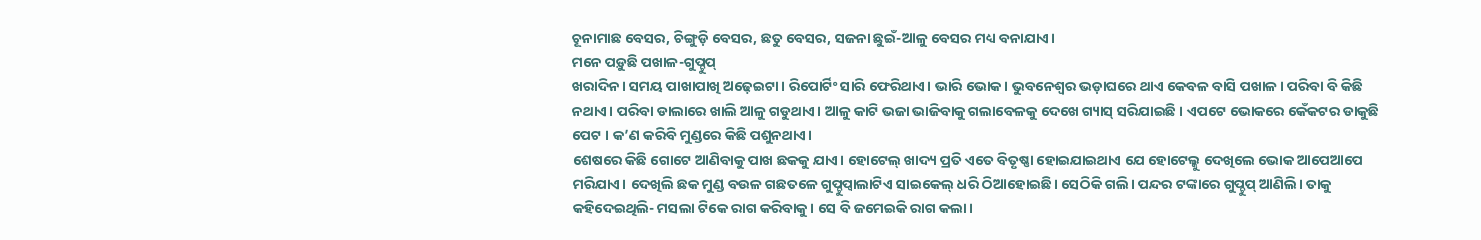ଚୂନାମାଛ ବେସର, ଚିଙ୍ଗୁଡ଼ି ବେସର, ଛତୁ ବେସର, ସଜନା ଛୁଇଁ-ଆଳୁ ବେସର ମଧ୍ୟ ବନାଯାଏ।
ମନେ ପଡ଼ୁଛି ପଖାଳ-ଗୁପ୍ଚୁପ୍
ଖରାଦିନ। ସମୟ ପାଖାପାଖି ଅଢ଼େଇଟା। ରିପୋର୍ଟିଂ ସାରି ଫେରିଥାଏ। ଭାରି ଭୋକ। ଭୁବନେଶ୍ୱର ଭଡ଼ାଘରେ ଥାଏ କେବଳ ବାସି ପଖାଳ। ପରିବା ବି କିଛି ନଥାଏ। ପରିବା ଡାଲାରେ ଖାଲି ଆଳୁ ଗଡୁଥାଏ। ଆଳୁ କାଟି ଭଜା ଭାଜିବାକୁ ଗଲାବେଳକୁ ଦେଖେ ଗ୍ୟାସ୍ ସରିଯାଇଛି । ଏପଟେ ଭୋକରେ କେଁକଟର ଡାକୁଛି ପେଟ । କ’ଣ କରିବି ମୁଣ୍ଡରେ କିଛି ପଶୁନଥାଏ।
ଶେଷରେ କିଛି ଗୋଟେ ଆଣିବାକୁ ପାଖ ଛକକୁ ଯାଏ। ହୋଟେଲ୍ ଖାଦ୍ୟ ପ୍ରତି ଏତେ ବିତୃଷ୍ଣା ହୋଇଯାଇଥାଏ ଯେ ହୋଟେଲ୍କୁ ଦେଖିଲେ ଭୋକ ଆପେଆପେ ମରିଯାଏ। ଦେଖିଲି ଛକ ମୁଣ୍ଡ ବଉଳ ଗଛତଳେ ଗୁପ୍ଚୁପ୍ବାଲାଟିଏ ସାଇକେଲ୍ ଧରି ଠିଆହୋଇଛି। ସେଠିକି ଗଲି। ପନ୍ଦର ଟଙ୍କାରେ ଗୁପ୍ଚୁପ୍ ଆଣିଲି। ତାକୁ କହିଦେଇଥିଲି- ମସଲା ଟିକେ ରାଗ କରିବାକୁ । ସେ ବି ଜମେଇକି ରାଗ କଲା।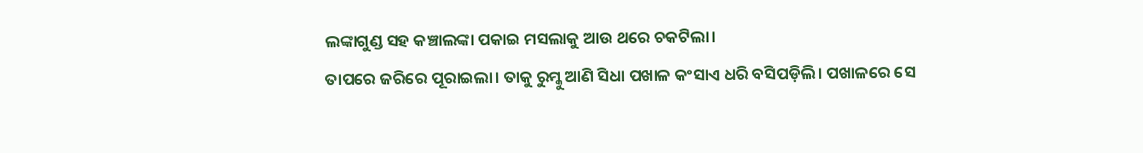ଲଙ୍କାଗୁଣ୍ଡ ସହ କଞ୍ଚାଲଙ୍କା ପକାଇ ମସଲାକୁ ଆଉ ଥରେ ଚକଟିଲା।
ତାପରେ ଜରିରେ ପୂରାଇଲା। ତାକୁ ରୁମ୍କୁ ଆଣି ସିଧା ପଖାଳ କଂସାଏ ଧରି ବସିପଡ଼ିଲି। ପଖାଳରେ ସେ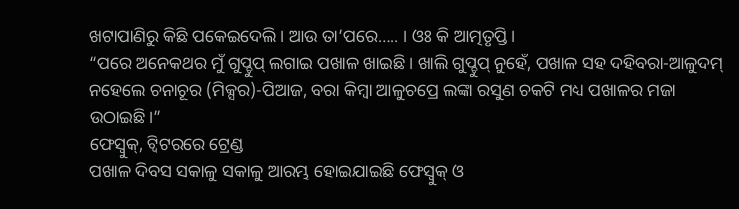ଖଟାପାଣିରୁ କିଛି ପକେଇଦେଲି। ଆଉ ତା’ପରେ….. । ଓଃ କି ଆତ୍ମତୃପ୍ତି।
“ପରେ ଅନେକଥର ମୁଁ ଗୁପ୍ଚୁପ୍ ଲଗାଇ ପଖାଳ ଖାଇଛି। ଖାଲି ଗୁପ୍ଚୁପ୍ ନୁହେଁ, ପଖାଳ ସହ ଦହିବରା-ଆଳୁଦମ୍ ନହେଲେ ଚନାଚୂର (ମିକ୍ସର)-ପିଆଜ, ବରା କିମ୍ବା ଆଳୁଚପ୍ରେ ଲଙ୍କା ରସୁଣ ଚକଟି ମଧ୍ୟ ପଖାଳର ମଜା ଉଠାଇଛି।”
ଫେସ୍ବୁକ୍, ଟ୍ୱିଟରରେ ଟ୍ରେଣ୍ଡ
ପଖାଳ ଦିବସ ସକାଳୁ ସକାଳୁ ଆରମ୍ଭ ହୋଇଯାଇଛି ଫେସ୍ବୁକ୍ ଓ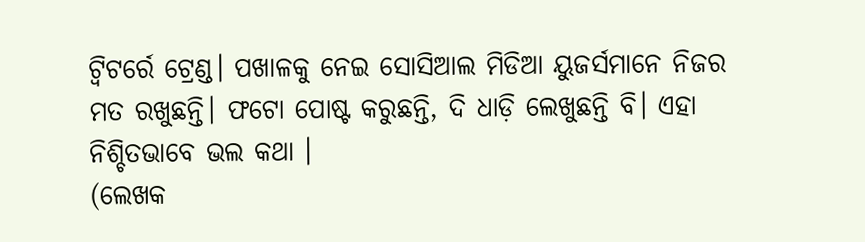ଟ୍ୱିଟର୍ରେ ଟ୍ରେଣ୍ଡ। ପଖାଳକୁ ନେଇ ସୋସିଆଲ ମିଡିଆ ୟୁଜର୍ସମାନେ ନିଜର ମତ ରଖୁଛନ୍ତି। ଫଟୋ ପୋଷ୍ଟ କରୁଛନ୍ତି, ଦି ଧାଡ଼ି ଲେଖୁଛନ୍ତି ବି। ଏହା ନିଶ୍ଚିତଭାବେ ଭଲ କଥା ।
(ଲେଖକ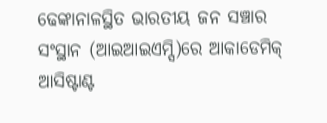ଢେଙ୍କାନାଳସ୍ଥିତ ଭାରତୀୟ ଜନ ସଞ୍ଚାର ସଂସ୍ଥାନ (ଆଇଆଇଏମ୍ସି)ରେ ଆକାଡେମିକ୍ ଆସିଷ୍ଟାଣ୍ଟ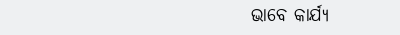ଭାବେ କାର୍ଯ୍ୟ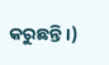କରୁଛନ୍ତି।)